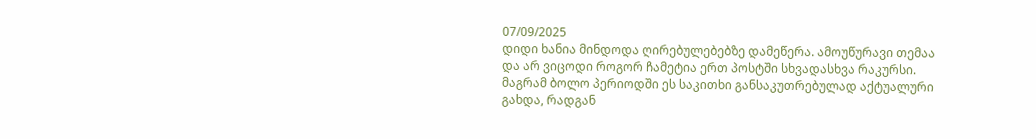07/09/2025
დიდი ხანია მინდოდა ღირებულებებზე დამეწერა. ამოუწურავი თემაა და არ ვიცოდი როგორ ჩამეტია ერთ პოსტში სხვადასხვა რაკურსი.
მაგრამ ბოლო პერიოდში ეს საკითხი განსაკუთრებულად აქტუალური გახდა, რადგან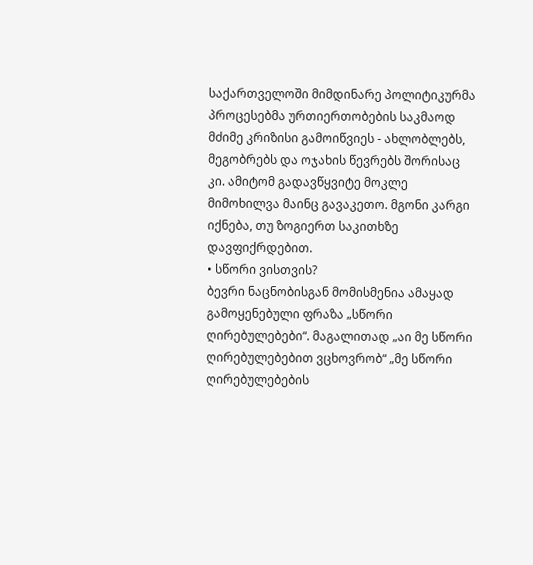საქართველოში მიმდინარე პოლიტიკურმა პროცესებმა ურთიერთობების საკმაოდ მძიმე კრიზისი გამოიწვიეს - ახლობლებს, მეგობრებს და ოჯახის წევრებს შორისაც კი. ამიტომ გადავწყვიტე მოკლე მიმოხილვა მაინც გავაკეთო. მგონი კარგი იქნება, თუ ზოგიერთ საკითხზე დავფიქრდებით.
• სწორი ვისთვის?
ბევრი ნაცნობისგან მომისმენია ამაყად გამოყენებული ფრაზა „სწორი ღირებულებები“. მაგალითად „აი მე სწორი ღირებულებებით ვცხოვრობ“ „მე სწორი ღირებულებების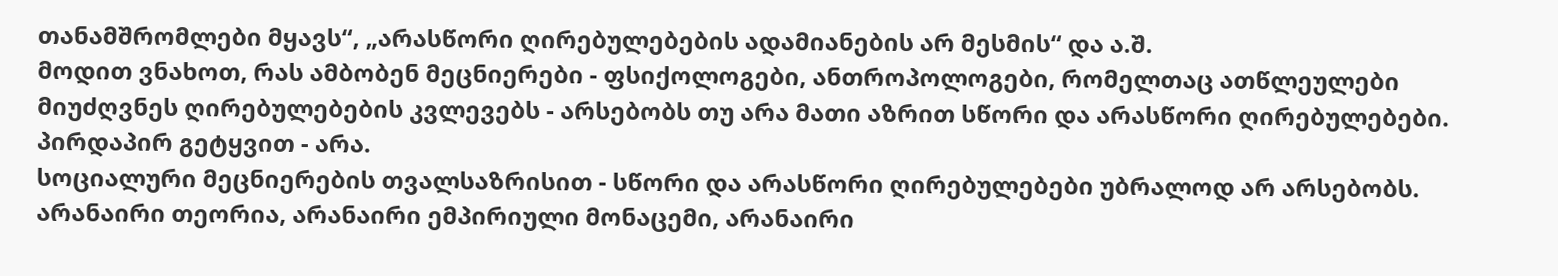თანამშრომლები მყავს“, „არასწორი ღირებულებების ადამიანების არ მესმის“ და ა.შ.
მოდით ვნახოთ, რას ამბობენ მეცნიერები - ფსიქოლოგები, ანთროპოლოგები, რომელთაც ათწლეულები მიუძღვნეს ღირებულებების კვლევებს - არსებობს თუ არა მათი აზრით სწორი და არასწორი ღირებულებები. პირდაპირ გეტყვით - არა.
სოციალური მეცნიერების თვალსაზრისით - სწორი და არასწორი ღირებულებები უბრალოდ არ არსებობს. არანაირი თეორია, არანაირი ემპირიული მონაცემი, არანაირი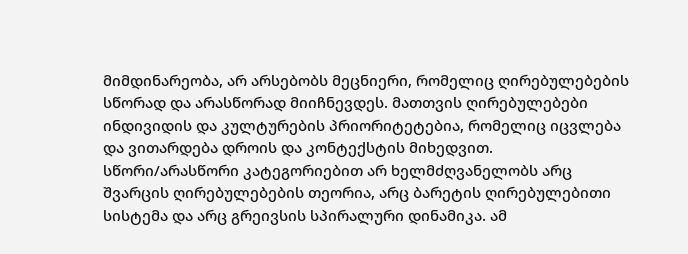მიმდინარეობა, არ არსებობს მეცნიერი, რომელიც ღირებულებების სწორად და არასწორად მიიჩნევდეს. მათთვის ღირებულებები ინდივიდის და კულტურების პრიორიტეტებია, რომელიც იცვლება და ვითარდება დროის და კონტექსტის მიხედვით.
სწორი/არასწორი კატეგორიებით არ ხელმძღვანელობს არც შვარცის ღირებულებების თეორია, არც ბარეტის ღირებულებითი სისტემა და არც გრეივსის სპირალური დინამიკა. ამ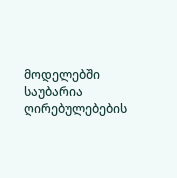მოდელებში საუბარია ღირებულებების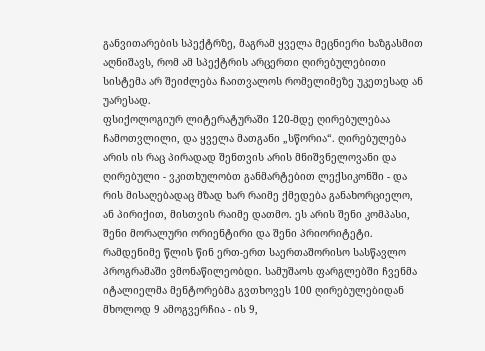განვითარების სპექტრზე, მაგრამ ყველა მეცნიერი ხაზგასმით აღნიშავს, რომ ამ სპექტრის არცერთი ღირებულებითი სისტემა არ შეიძლება ჩაითვალოს რომელიმეზე უკეთესად ან უარესად.
ფსიქოლოგიურ ლიტერატურაში 120-მდე ღირებულებაა ჩამოთვლილი, და ყველა მათგანი „სწორია“. ღირებულება არის ის რაც პირადად შენთვის არის მნიშვნელოვანი და ღირებული - ვკითხულობთ განმარტებით ლექსიკონში - და რის მისაღებადაც მზად ხარ რაიმე ქმედება განახორციელო, ან პირიქით, მისთვის რაიმე დათმო. ეს არის შენი კომპასი, შენი მორალური ორიენტირი და შენი პრიორიტეტი.
რამდენიმე წლის წინ ერთ-ერთ საერთაშორისო სასწავლო პროგრამაში ვმონაწილეობდი. სამუშაოს ფარგლებში ჩვენმა იტალიელმა მენტორებმა გვთხოვეს 100 ღირებულებიდან მხოლოდ 9 ამოგვერჩია - ის 9,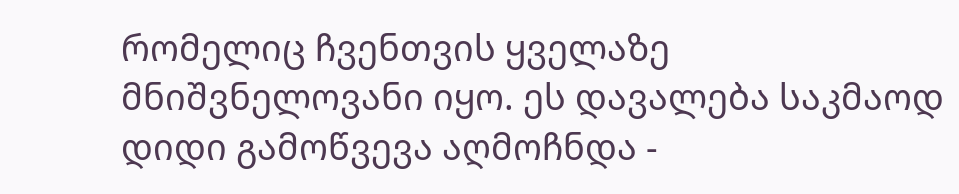რომელიც ჩვენთვის ყველაზე მნიშვნელოვანი იყო. ეს დავალება საკმაოდ დიდი გამოწვევა აღმოჩნდა -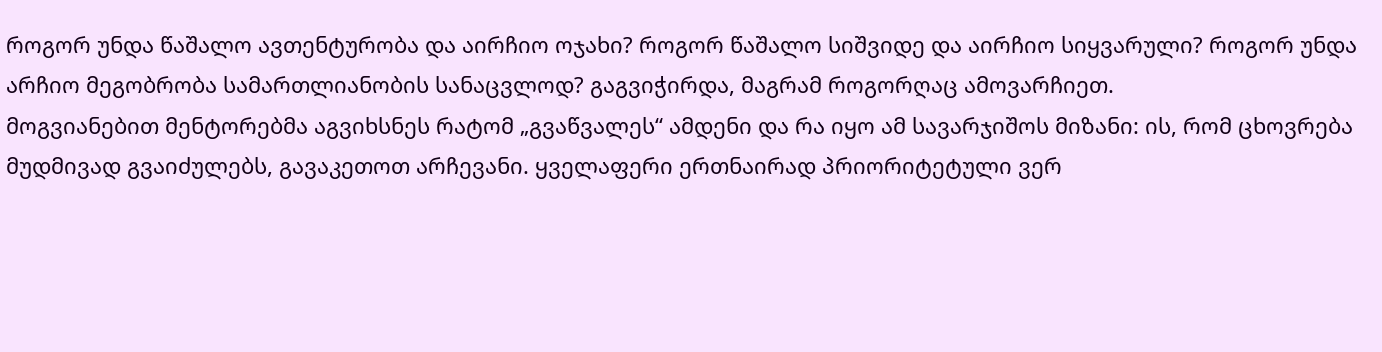როგორ უნდა წაშალო ავთენტურობა და აირჩიო ოჯახი? როგორ წაშალო სიშვიდე და აირჩიო სიყვარული? როგორ უნდა არჩიო მეგობრობა სამართლიანობის სანაცვლოდ? გაგვიჭირდა, მაგრამ როგორღაც ამოვარჩიეთ.
მოგვიანებით მენტორებმა აგვიხსნეს რატომ „გვაწვალეს“ ამდენი და რა იყო ამ სავარჯიშოს მიზანი: ის, რომ ცხოვრება მუდმივად გვაიძულებს, გავაკეთოთ არჩევანი. ყველაფერი ერთნაირად პრიორიტეტული ვერ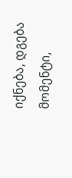იქნება, დგება მომენტი,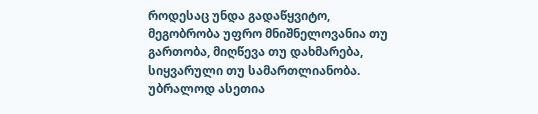როდესაც უნდა გადაწყვიტო, მეგობრობა უფრო მნიშნელოვანია თუ გართობა, მიღწევა თუ დახმარება, სიყვარული თუ სამართლიანობა. უბრალოდ ასეთია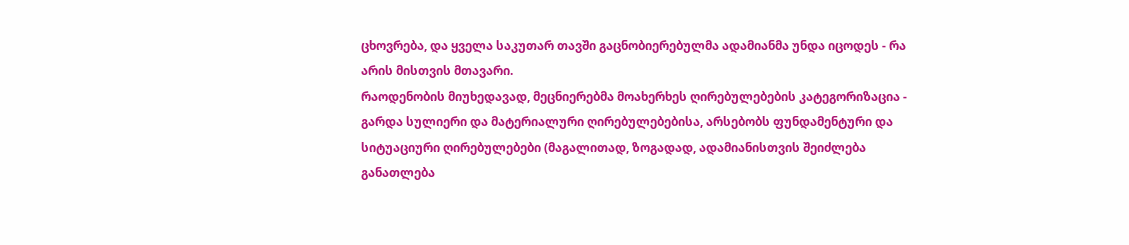ცხოვრება, და ყველა საკუთარ თავში გაცნობიერებულმა ადამიანმა უნდა იცოდეს - რა არის მისთვის მთავარი.
რაოდენობის მიუხედავად, მეცნიერებმა მოახერხეს ღირებულებების კატეგორიზაცია - გარდა სულიერი და მატერიალური ღირებულებებისა, არსებობს ფუნდამენტური და სიტუაციური ღირებულებები (მაგალითად, ზოგადად, ადამიანისთვის შეიძლება განათლება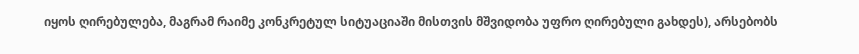იყოს ღირებულება, მაგრამ რაიმე კონკრეტულ სიტუაციაში მისთვის მშვიდობა უფრო ღირებული გახდეს), არსებობს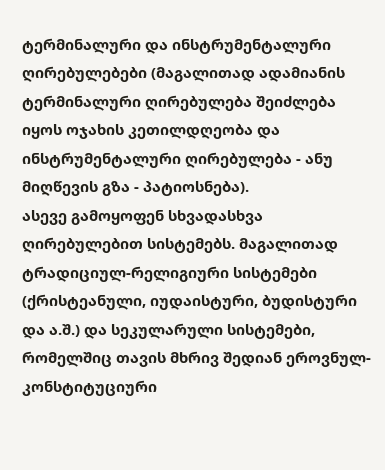ტერმინალური და ინსტრუმენტალური ღირებულებები (მაგალითად ადამიანის ტერმინალური ღირებულება შეიძლება იყოს ოჯახის კეთილდღეობა და ინსტრუმენტალური ღირებულება - ანუ მიღწევის გზა - პატიოსნება).
ასევე გამოყოფენ სხვადასხვა ღირებულებით სისტემებს. მაგალითად ტრადიციულ-რელიგიური სისტემები (ქრისტეანული, იუდაისტური, ბუდისტური და ა.შ.) და სეკულარული სისტემები, რომელშიც თავის მხრივ შედიან ეროვნულ-კონსტიტუციური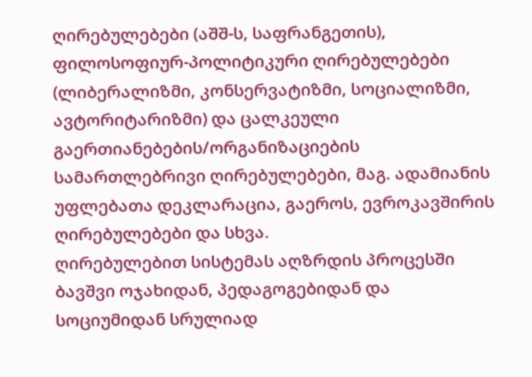ღირებულებები (აშშ-ს, საფრანგეთის), ფილოსოფიურ-პოლიტიკური ღირებულებები (ლიბერალიზმი, კონსერვატიზმი, სოციალიზმი, ავტორიტარიზმი) და ცალკეული გაერთიანებების/ორგანიზაციების სამართლებრივი ღირებულებები, მაგ. ადამიანის უფლებათა დეკლარაცია, გაეროს, ევროკავშირის ღირებულებები და სხვა.
ღირებულებით სისტემას აღზრდის პროცესში ბავშვი ოჯახიდან, პედაგოგებიდან და სოციუმიდან სრულიად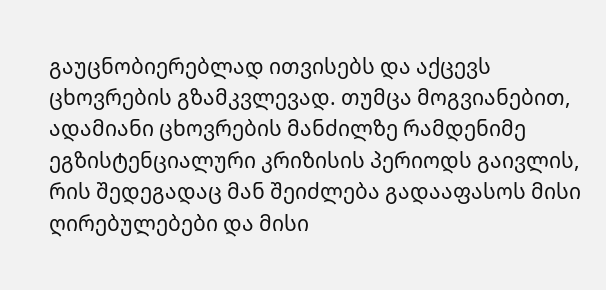გაუცნობიერებლად ითვისებს და აქცევს ცხოვრების გზამკვლევად. თუმცა მოგვიანებით, ადამიანი ცხოვრების მანძილზე რამდენიმე ეგზისტენციალური კრიზისის პერიოდს გაივლის, რის შედეგადაც მან შეიძლება გადააფასოს მისი ღირებულებები და მისი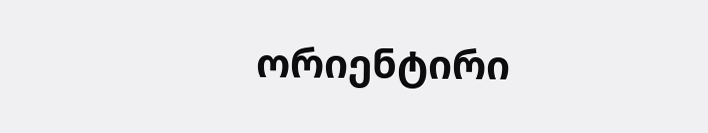ორიენტირი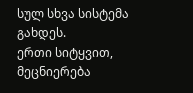სულ სხვა სისტემა გახდეს.
ერთი სიტყვით, მეცნიერება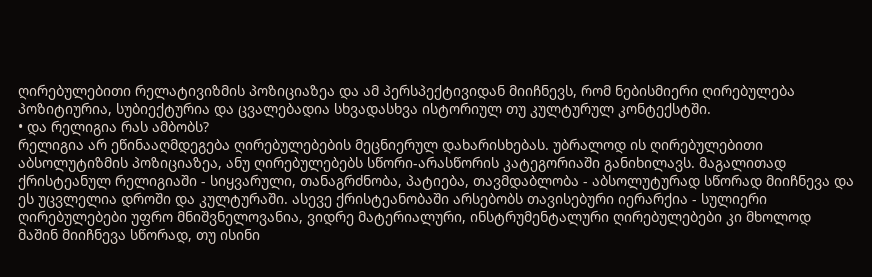ღირებულებითი რელატივიზმის პოზიციაზეა და ამ პერსპექტივიდან მიიჩნევს, რომ ნებისმიერი ღირებულება პოზიტიურია, სუბიექტურია და ცვალებადია სხვადასხვა ისტორიულ თუ კულტურულ კონტექსტში.
• და რელიგია რას ამბობს?
რელიგია არ ეწინააღმდეგება ღირებულებების მეცნიერულ დახარისხებას. უბრალოდ ის ღირებულებითი აბსოლუტიზმის პოზიციაზეა, ანუ ღირებულებებს სწორი-არასწორის კატეგორიაში განიხილავს. მაგალითად ქრისტეანულ რელიგიაში - სიყვარული, თანაგრძნობა, პატიება, თავმდაბლობა - აბსოლუტურად სწორად მიიჩნევა და ეს უცვლელია დროში და კულტურაში. ასევე ქრისტეანობაში არსებობს თავისებური იერარქია - სულიერი ღირებულებები უფრო მნიშვნელოვანია, ვიდრე მატერიალური, ინსტრუმენტალური ღირებულებები კი მხოლოდ მაშინ მიიჩნევა სწორად, თუ ისინი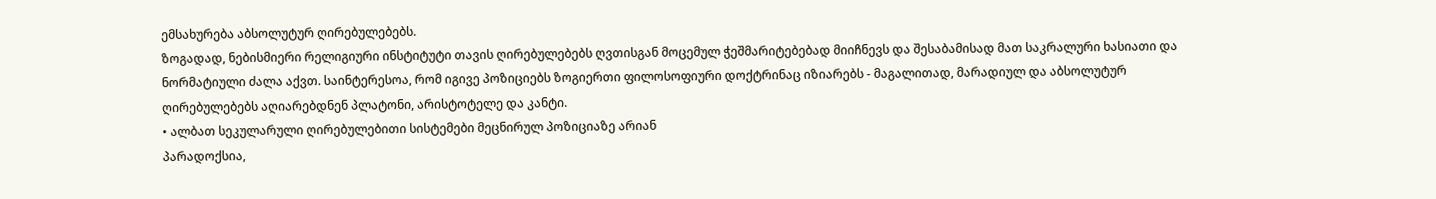ემსახურება აბსოლუტურ ღირებულებებს.
ზოგადად, ნებისმიერი რელიგიური ინსტიტუტი თავის ღირებულებებს ღვთისგან მოცემულ ჭეშმარიტებებად მიიჩნევს და შესაბამისად მათ საკრალური ხასიათი და ნორმატიული ძალა აქვთ. საინტერესოა, რომ იგივე პოზიციებს ზოგიერთი ფილოსოფიური დოქტრინაც იზიარებს - მაგალითად, მარადიულ და აბსოლუტურ ღირებულებებს აღიარებდნენ პლატონი, არისტოტელე და კანტი.
• ალბათ სეკულარული ღირებულებითი სისტემები მეცნირულ პოზიციაზე არიან
პარადოქსია,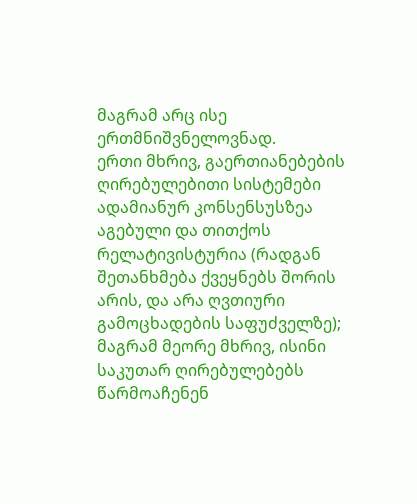მაგრამ არც ისე ერთმნიშვნელოვნად.
ერთი მხრივ, გაერთიანებების ღირებულებითი სისტემები ადამიანურ კონსენსუსზეა აგებული და თითქოს რელატივისტურია (რადგან შეთანხმება ქვეყნებს შორის არის, და არა ღვთიური გამოცხადების საფუძველზე); მაგრამ მეორე მხრივ, ისინი საკუთარ ღირებულებებს წარმოაჩენენ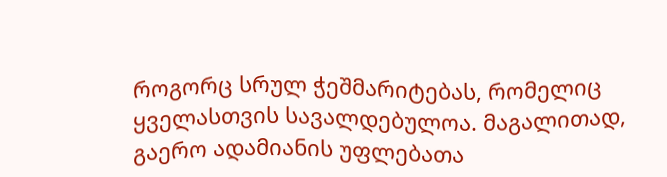როგორც სრულ ჭეშმარიტებას, რომელიც ყველასთვის სავალდებულოა. მაგალითად, გაერო ადამიანის უფლებათა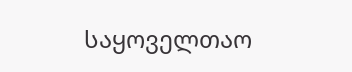საყოველთაო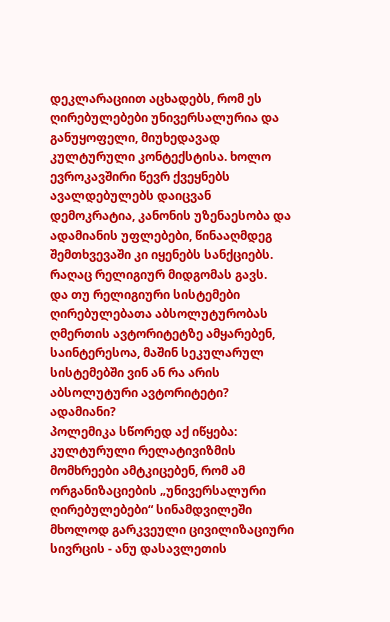დეკლარაციით აცხადებს, რომ ეს ღირებულებები უნივერსალურია და განუყოფელი, მიუხედავად კულტურული კონტექსტისა. ხოლო ევროკავშირი წევრ ქვეყნებს ავალდებულებს დაიცვან დემოკრატია, კანონის უზენაესობა და ადამიანის უფლებები, წინააღმდეგ შემთხვევაში კი იყენებს სანქციებს. რაღაც რელიგიურ მიდგომას გავს.
და თუ რელიგიური სისტემები ღირებულებათა აბსოლუტურობას ღმერთის ავტორიტეტზე ამყარებენ, საინტერესოა, მაშინ სეკულარულ სისტემებში ვინ ან რა არის აბსოლუტური ავტორიტეტი? ადამიანი?
პოლემიკა სწორედ აქ იწყება: კულტურული რელატივიზმის მომხრეები ამტკიცებენ, რომ ამ ორგანიზაციების „უნივერსალური ღირებულებები“ სინამდვილეში მხოლოდ გარკვეული ცივილიზაციური სივრცის - ანუ დასავლეთის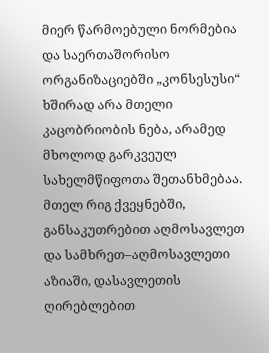მიერ წარმოებული ნორმებია და საერთაშორისო ორგანიზაციებში „კონსესუსი“ ხშირად არა მთელი კაცობრიობის ნება, არამედ მხოლოდ გარკვეულ სახელმწიფოთა შეთანხმებაა. მთელ რიგ ქვეყნებში, განსაკუთრებით აღმოსავლეთ და სამხრეთ–აღმოსავლეთი აზიაში, დასავლეთის ღირებლებით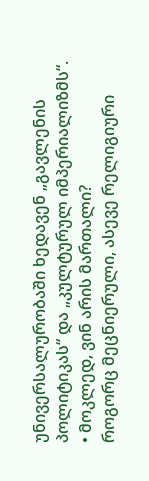უნივერსალურობაში ხედავენ „გავლენის პოლიტიკას“ და „კულტურულ იმპერიალიზმს“.
• მოკლედ, ვინ არის მართალი?
როგორც მეცნიერული, ასევე რელიგიური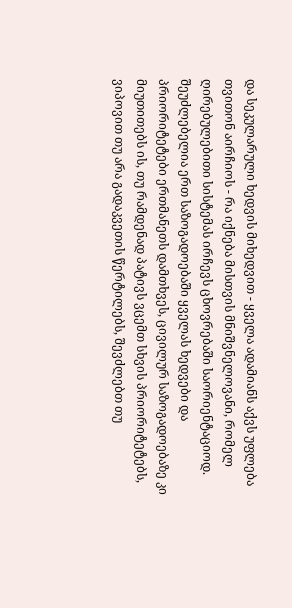და სეკულარული ხედვის მიხედვით - ყველა ადამიანს აქვს უფლება თვითონ აირჩიოს - რა იქნება მისთვის მნიშვნელოვანი, რომელ ღირებულებითი სისტემას ირჩევს ცხოვრებაში საორიენტაციოდ.
შეუძლებელია ერთ საზოგადოებაში ყველას ხედვები და პრიორიტეტები ერთმანეთს დამთხვეს, ცივილურ საზოგადოებაზე კი მიუთითებს ის, თუ რამდენად პატივს ვცემთ სხვის პრიორიტეტებს, ვიპოვით თუ არა გადაკვეთის წერტილებს, შევძლებთ თუ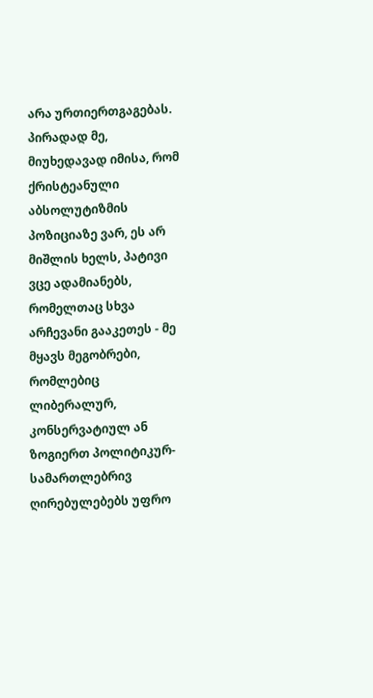არა ურთიერთგაგებას.
პირადად მე, მიუხედავად იმისა, რომ ქრისტეანული აბსოლუტიზმის პოზიციაზე ვარ, ეს არ მიშლის ხელს, პატივი ვცე ადამიანებს, რომელთაც სხვა არჩევანი გააკეთეს - მე მყავს მეგობრები, რომლებიც ლიბერალურ, კონსერვატიულ ან ზოგიერთ პოლიტიკურ-სამართლებრივ ღირებულებებს უფრო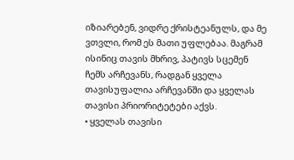იზიარებენ, ვიდრე ქრისტეანულს, და მე ვთვლი, რომ ეს მათი უფლებაა. მაგრამ ისინიც თავის მხრივ, პატივს სცემენ ჩემს არჩევანს, რადგან ყველა თავისუფალია არჩევანში და ყველას თავისი პრიორიტეტები აქვს.
• ყველას თავისი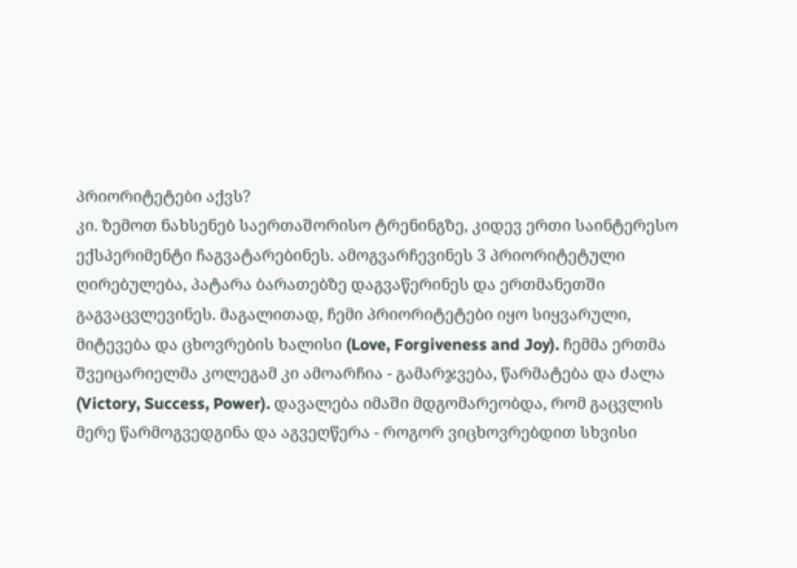პრიორიტეტები აქვს?
კი. ზემოთ ნახსენებ საერთაშორისო ტრენინგზე, კიდევ ერთი საინტერესო ექსპერიმენტი ჩაგვატარებინეს. ამოგვარჩევინეს 3 პრიორიტეტული ღირებულება, პატარა ბარათებზე დაგვაწერინეს და ერთმანეთში გაგვაცვლევინეს. მაგალითად, ჩემი პრიორიტეტები იყო სიყვარული, მიტევება და ცხოვრების ხალისი (Love, Forgiveness and Joy). ჩემმა ერთმა შვეიცარიელმა კოლეგამ კი ამოარჩია - გამარჯვება, წარმატება და ძალა (Victory, Success, Power). დავალება იმაში მდგომარეობდა, რომ გაცვლის მერე წარმოგვედგინა და აგვეღწერა - როგორ ვიცხოვრებდით სხვისი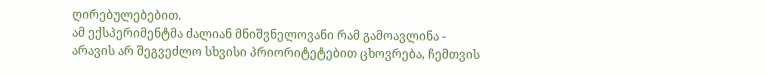ღირებულებებით.
ამ ექსპერიმენტმა ძალიან მნიშვნელოვანი რამ გამოავლინა - არავის არ შეგვეძლო სხვისი პრიორიტეტებით ცხოვრება, ჩემთვის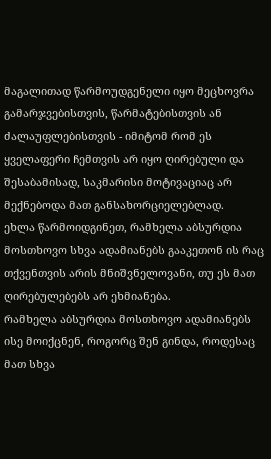მაგალითად წარმოუდგენელი იყო მეცხოვრა გამარჯვებისთვის, წარმატებისთვის ან ძალაუფლებისთვის - იმიტომ რომ ეს ყველაფერი ჩემთვის არ იყო ღირებული და შესაბამისად, საკმარისი მოტივაციაც არ მექნებოდა მათ განსახორციელებლად.
ეხლა წარმოიდგინეთ, რამხელა აბსურდია მოსთხოვო სხვა ადამიანებს გააკეთონ ის რაც თქვენთვის არის მნიშვნელოვანი, თუ ეს მათ ღირებულებებს არ ეხმიანება.
რამხელა აბსურდია მოსთხოვო ადამიანებს ისე მოიქცნენ, როგორც შენ გინდა, როდესაც მათ სხვა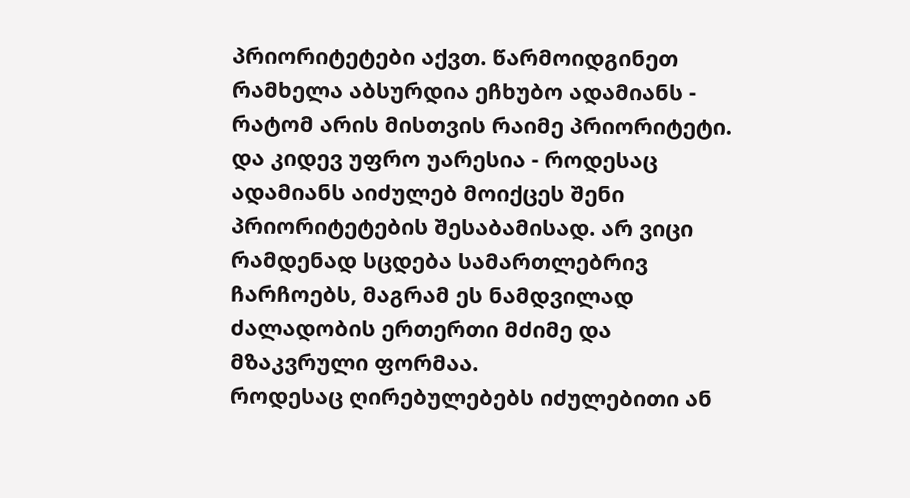პრიორიტეტები აქვთ. წარმოიდგინეთ რამხელა აბსურდია ეჩხუბო ადამიანს - რატომ არის მისთვის რაიმე პრიორიტეტი.
და კიდევ უფრო უარესია - როდესაც ადამიანს აიძულებ მოიქცეს შენი პრიორიტეტების შესაბამისად. არ ვიცი რამდენად სცდება სამართლებრივ ჩარჩოებს, მაგრამ ეს ნამდვილად ძალადობის ერთერთი მძიმე და მზაკვრული ფორმაა.
როდესაც ღირებულებებს იძულებითი ან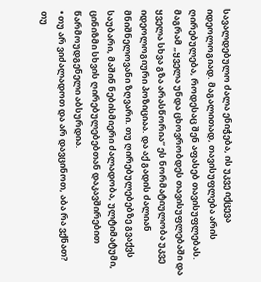სავალდებულო ძალა ენიჭება, ის უკვე იქცევა იდეოლოგიად. მაგალითად, თავისუფლება არის ღირებულება, როდესაც შენ აფასებ თავისუფლებას. მაგრამ „ყველა უნდა ცხოვრობდეს თავისუფლებაში და ყველა სხვა გზა არასწორია“ ეს ნორმატიულობა უკვე იდეოლოგიური პოზიციაა. და აქ გადის ძალიან მნიშნელოვანი ზღვარი. თუ ღირებულებებზე გვაქვს საუბარი, მაშინ ნებისმიერი ძალადობა, ულტიმატუმი, ცინიზმი სხვის ღირებულებებთან დაკავშირებით წარმოუდგენელი აბსურდია.
• თუ არ ვიძალადოთ და არ დავცინოთ, აბა რა ვქნათ?
თუ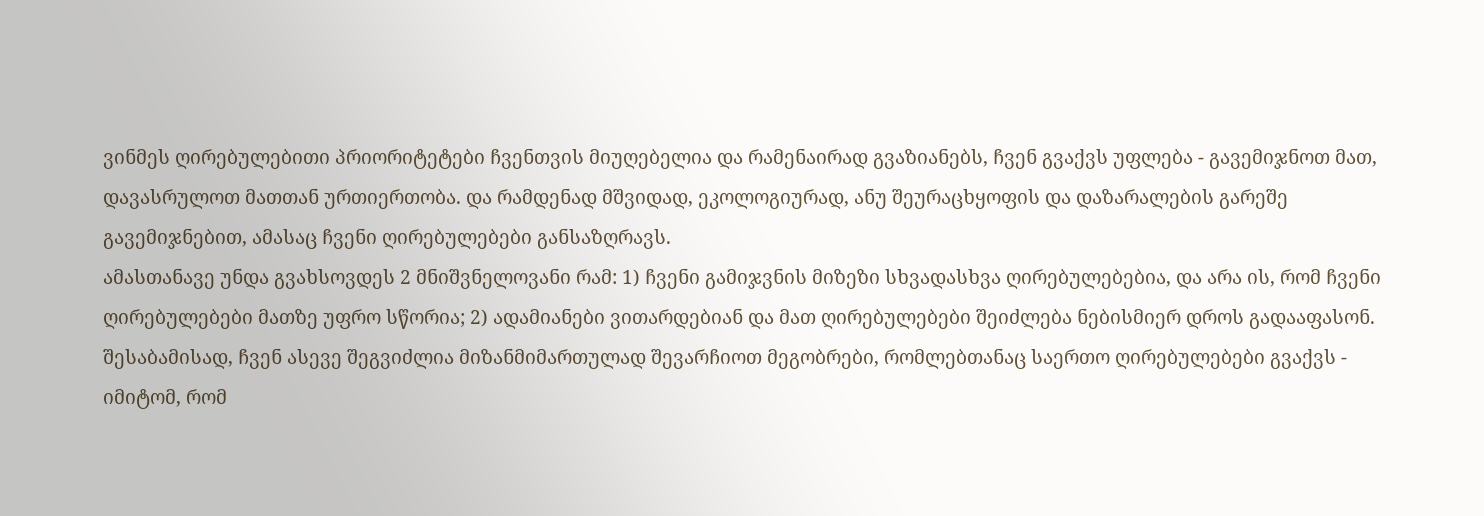ვინმეს ღირებულებითი პრიორიტეტები ჩვენთვის მიუღებელია და რამენაირად გვაზიანებს, ჩვენ გვაქვს უფლება - გავემიჯნოთ მათ, დავასრულოთ მათთან ურთიერთობა. და რამდენად მშვიდად, ეკოლოგიურად, ანუ შეურაცხყოფის და დაზარალების გარეშე გავემიჯნებით, ამასაც ჩვენი ღირებულებები განსაზღრავს.
ამასთანავე უნდა გვახსოვდეს 2 მნიშვნელოვანი რამ: 1) ჩვენი გამიჯვნის მიზეზი სხვადასხვა ღირებულებებია, და არა ის, რომ ჩვენი ღირებულებები მათზე უფრო სწორია; 2) ადამიანები ვითარდებიან და მათ ღირებულებები შეიძლება ნებისმიერ დროს გადააფასონ.
შესაბამისად, ჩვენ ასევე შეგვიძლია მიზანმიმართულად შევარჩიოთ მეგობრები, რომლებთანაც საერთო ღირებულებები გვაქვს - იმიტომ, რომ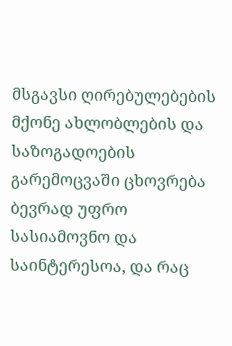მსგავსი ღირებულებების მქონე ახლობლების და საზოგადოების გარემოცვაში ცხოვრება ბევრად უფრო სასიამოვნო და საინტერესოა, და რაც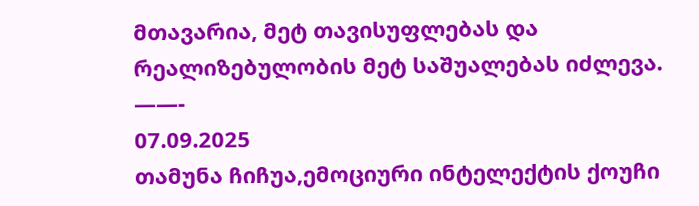მთავარია, მეტ თავისუფლებას და რეალიზებულობის მეტ საშუალებას იძლევა.
——-
07.09.2025
თამუნა ჩიჩუა,ემოციური ინტელექტის ქოუჩი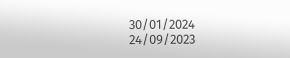30/01/2024
24/09/2023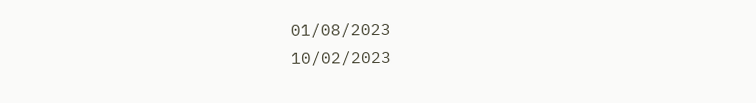01/08/2023
10/02/2023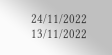24/11/2022
13/11/2022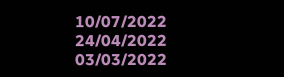10/07/2022
24/04/2022
03/03/2022